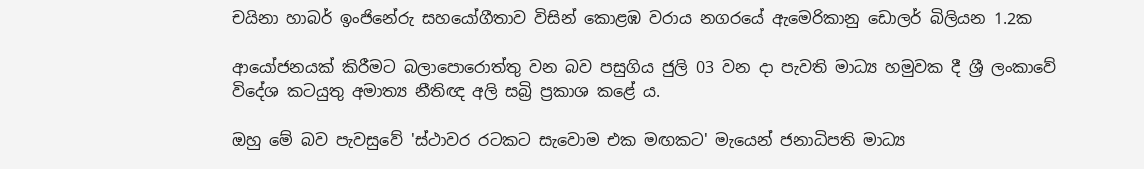චයිනා හාබර් ඉංජිනේරු සහයෝගීතාව විසින් කොළඹ වරාය නගරයේ ඇමෙරිකානු ඩොලර් බිලියන 1.2ක

ආයෝජනයක් කිරීමට බලාපොරොත්තු වන බව පසුගිය ජුලි 03 වන දා පැවති මාධ්‍ය හමුවක දී ශ්‍රී ලංකාවේ විදේශ කටයුතු අමාත්‍ය නීතිඥ අලි සබ්‍රි ප්‍රකාශ කළේ ය.

ඔහු මේ බව පැවසුවේ 'ස්ථාවර රටකට සැවොම එක මඟකට' මැයෙන් ජනාධිපති මාධ්‍ය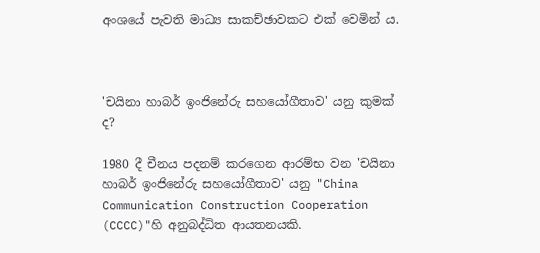අංශයේ පැවති මාධ්‍ය සාකච්ඡාවකට එක් වෙමින් ය.



'චයිනා හාබර් ඉංජිනේරු සහයෝගීතාව' යනු කුමක් ද?

1980 දී චීනය පදනම් කරගෙන ආරම්භ වන 'චයිනා හාබර් ඉංජිනේරු සහයෝගීතාව' යනු "China Communication Construction Cooperation (CCCC)"හි අනුබද්ධිත ආයතනයකි.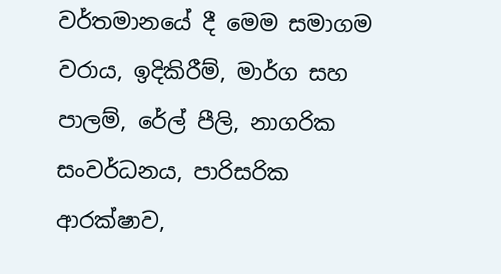වර්තමානයේ දී මෙම සමාගම වරාය, ඉදිකිරීම්, මාර්ග සහ පාලම්, රේල් පීලි, නාගරික සංවර්ධනය, පාරිසරික ආරක්ෂාව,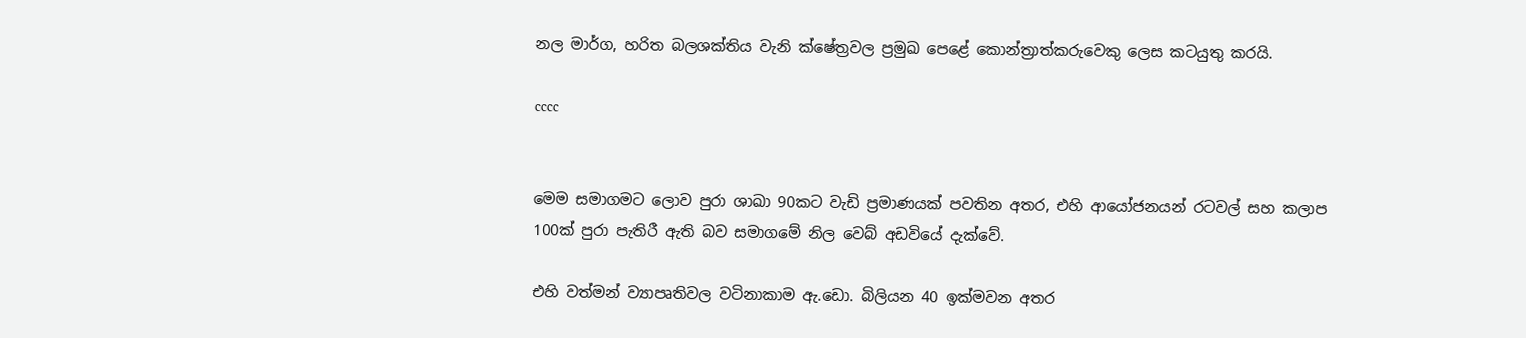නල මාර්ග, හරිත බලශක්තිය වැනි ක්ෂේත්‍රවල ප්‍රමුඛ පෙළේ කොන්ත්‍රාත්කරුවෙකු ලෙස කටයුතු කරයි.

cccc


මෙම සමාගමට ලොව පුරා ශාඛා 90කට වැඩි ප්‍රමාණයක් පවතින අතර, එහි ආයෝජනයන් රටවල් සහ කලාප 100ක් පුරා පැතිරී ඇති බව සමාගමේ නිල වෙබ් අඩවියේ දැක්වේ.

එහි වත්මන් ව්‍යාපෘතිවල වටිනාකාම ඇ.ඩො. බිලියන 40 ඉක්මවන අතර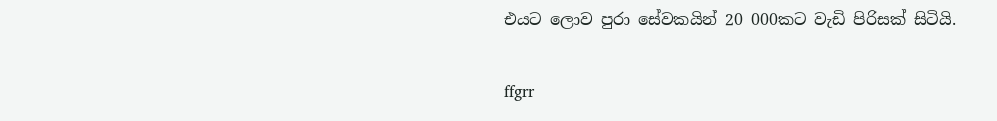එයට ලොව පුරා සේවකයින් 20 000කට වැඩි පිරිසක් සිටියි.

ffgrr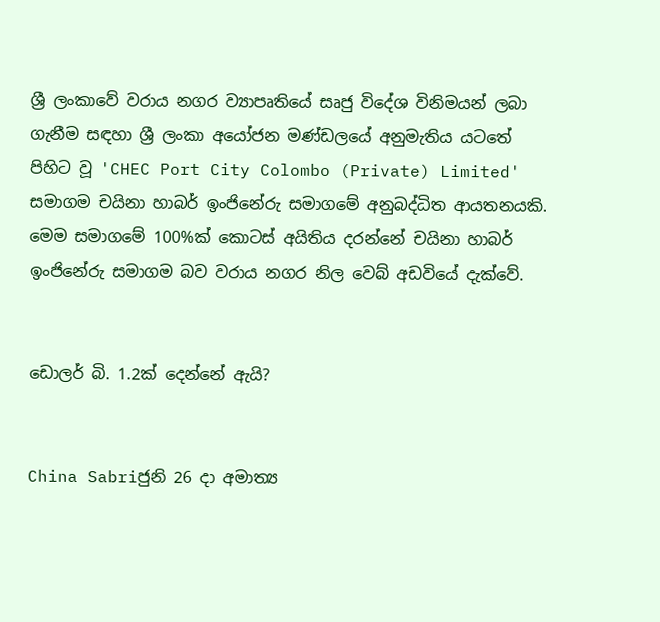ශ්‍රී ලංකාවේ වරාය නගර ව්‍යාපෘතියේ සෘජු විදේශ විනිමයන් ලබා ගැනීම සඳහා ශ්‍රී ලංකා අයෝජන මණ්ඩලයේ අනුමැතිය යටතේ පිහිට වූ 'CHEC Port City Colombo (Private) Limited' සමාගම චයිනා හාබර් ඉංජිනේරු සමාගමේ අනුබද්ධිත ආයතනයකි. මෙම සමාගමේ 100%ක් කොටස් අයිතිය දරන්නේ චයිනා හාබර් ඉංජිනේරු සමාගම බව වරාය නගර නිල වෙබ් අඩවියේ දැක්වේ.


ඩොලර් බි. 1.2ක් දෙන්නේ ඇයි?


China Sabriජුනි 26 දා අමාත්‍ය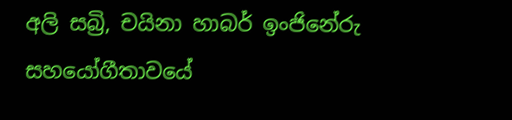අලි සබ්‍රි, චයිනා හාබර් ඉංජිනේරු සහයෝගීතාවයේ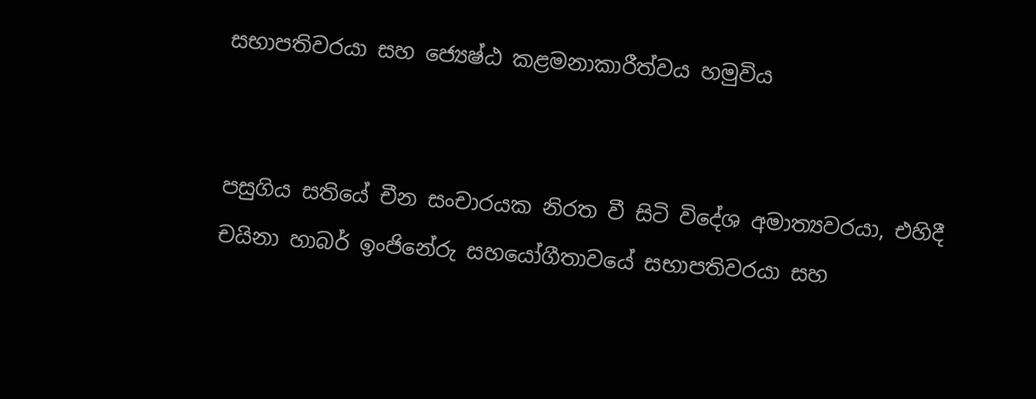සභාපතිවරයා සහ ජ්‍යෙෂ්ඨ කළමනාකාරීත්වය හමුවිය


පසුගිය සතියේ චීන සංචාරයක නිරත වී සිටි විදේශ අමාත්‍යවරයා, එහිදී චයිනා හාබර් ඉංජිනේරු සහයෝගීතාවයේ සභාපතිවරයා සහ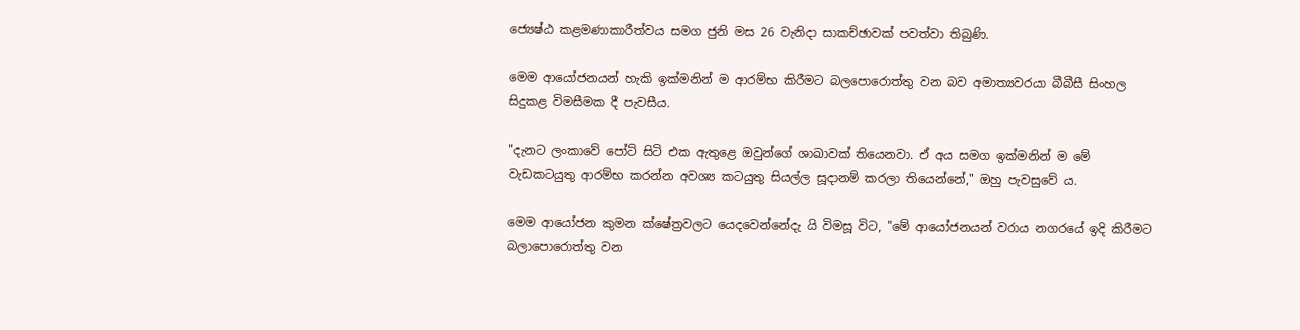ජ්‍යෙෂ්ඨ කළමණාකාරීත්වය සමග ජුනි මස 26 වැනිදා සාකච්ඡාවක් පවත්වා තිබුණි.

මෙම ආයෝජනයන් හැකි ඉක්මනින් ම ආරම්භ කිරීමට බලපොරොත්තු වන බව අමාත්‍යවරයා බීබීසී සිංහල සිදුකළ විමසීමක දී පැවසීය.

"දැනට ලංකාවේ පෝට් සිටි එක ඇතුළෙ ඔවුන්ගේ ශාඛාවක් තියෙනවා. ඒ අය සමග ඉක්මනින් ම මේ වැඩකටයුතු ආරම්භ කරන්න අවශ්‍ය කටයුතු සියල්ල සූදානම් කරලා තියෙන්නේ," ඔහු පැවසුවේ ය.

මෙම ආයෝජන කුමන ක්ෂේත්‍රවලට යෙදවෙන්නේදැ යි විමසූ විට, "මේ ආයෝජනයන් වරාය නගරයේ ඉදි කිරීමට බලාපොරොත්තු වන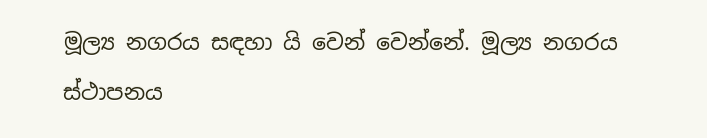මූල්‍ය නගරය සඳහා යි වෙන් වෙන්නේ. මූල්‍ය නගරය ස්ථාපනය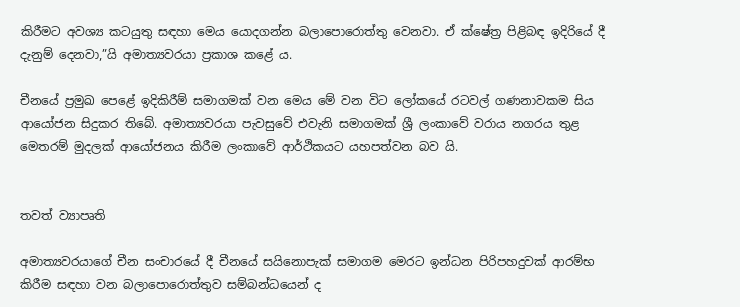කිරීමට අවශ්‍ය කටයුතු සඳහා මෙය යොදගන්න බලාපොරොත්තු වෙනවා. ඒ ක්ෂේත්‍ර පිළිබඳ ඉදිරියේ දී දැනුම් දෙනවා,”යි අමාත්‍යවරයා ප්‍රකාශ කළේ ය.

චීනයේ ප්‍රමුඛ පෙළේ ඉදිකිරීම් සමාගමක් වන මෙය මේ වන විට ලෝකයේ රටවල් ගණනාවකම සිය ආයෝජන සිදුකර තිබේ. අමාත්‍යවරයා පැවසුවේ එවැනි සමාගමක් ශ්‍රී ලංකාවේ වරාය නගරය තුළ මෙතරම් මුදලක් ආයෝජනය කිරීම ලංකාවේ ආර්ථිකයට යහපත්වන බව යි.


තවත් ව්‍යාපෘති

අමාත්‍යවරයාගේ චීන සංචාරයේ දී චීනයේ සයිනොපැක් සමාගම මෙරට ඉන්ධන පිරිපහදුවක් ආරම්භ කිරීම සඳහා වන බලාපොරොත්තුව සම්බන්ධයෙන් ද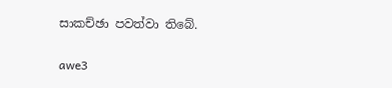සාකච්ඡා පවත්වා තිබේ.

awe3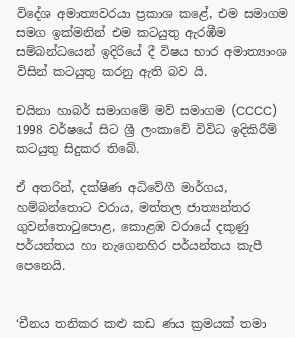විදේශ අමාත්‍යවරයා ප්‍රකාශ කළේ, එම සමාගම සමග ඉක්මනින් එම කටයුතු ඇරඹීම සම්බන්ධයෙන් ඉදිරියේ දී විෂය භාර අමාත්‍යාංශ විසින් කටයුතු කරනු ඇති බව යි.

චයිනා හාබර් සමාගමේ මව් සමාගම (CCCC) 1998 වර්ෂයේ සිට ශ්‍රී ලංකාවේ විවිධ ඉදිකිරීම් කටයුතු සිදුකර තිබේ.

ඒ අතරින්, දක්ෂිණ අධිවේගී මාර්ගය, හම්බන්තොට වරාය, මත්තල ජාත්‍යන්තර ගුවන්තොටුපොළ, කොළඹ වරායේ දකුණු පර්යන්තය හා නැගෙනහිර පර්යන්තය කැපී පෙනෙයි.


‘චීනය තනිකර කළු කඩ ණය ක්‍රමයක් තමා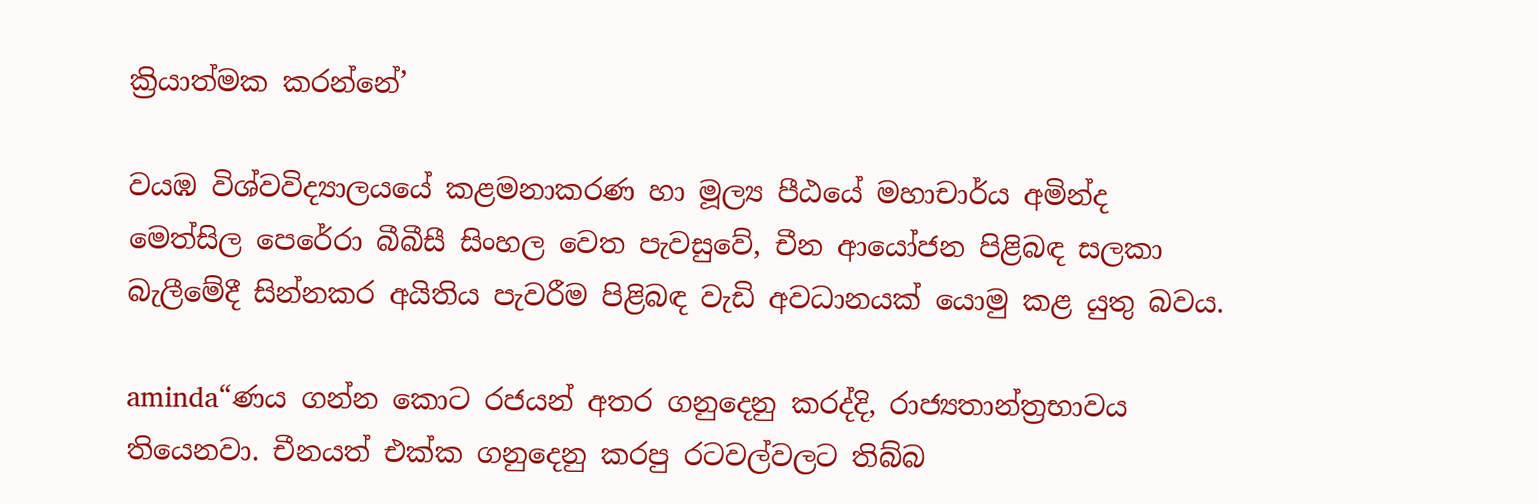ක්‍රියාත්මක කරන්නේ’

වයඹ විශ්වවිද්‍යාලයයේ කළමනාකරණ හා මූල්‍ය පීඨයේ මහාචාර්ය අමින්ද මෙත්සිල පෙරේරා බීබීසී සිංහල වෙත පැවසුවේ, චීන ආයෝජන පිළිබඳ සලකා බැලීමේදී සින්නකර අයිතිය පැවරීම පිළිබඳ වැඩි අවධානයක් යොමු කළ යුතු බවය.

aminda“ණය ගන්න කොට රජයන් අතර ගනුදෙනු කරද්දි, රාජ්‍යතාන්ත්‍රභාවය තියෙනවා. චීනයත් එක්ක ගනුදෙනු කරපු රටවල්වලට තිබ්බ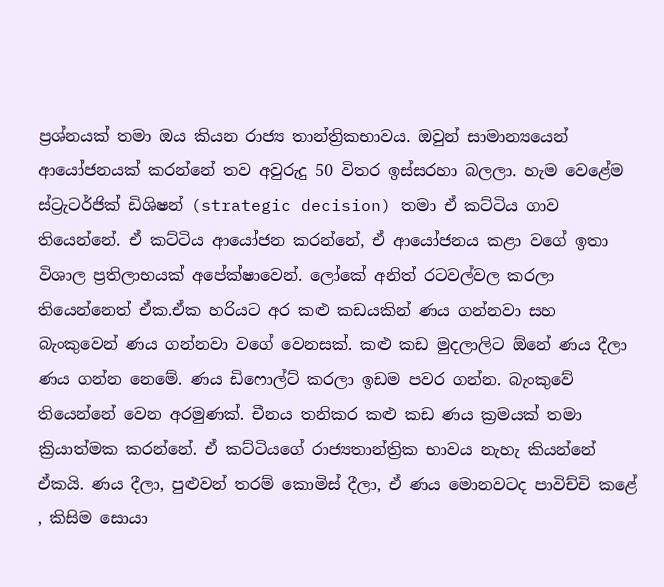ප්‍රශ්නයක් තමා ඔය කියන රාජ්‍ය තාන්ත්‍රිකභාවය. ඔවුන් සාමාන්‍යයෙන් ආයෝජනයක් කරන්නේ තව අවුරුදු 50 විතර ඉස්සරහා බලලා. හැම වෙළේම ස්ට්‍රැටර්ජික් ඩිශිෂන් (strategic decision) තමා ඒ කට්ටිය ගාව තියෙන්නේ. ඒ කට්ටිය ආයෝජන කරන්නේ, ඒ ආයෝජනය කළා වගේ ඉතා විශාල ප්‍රතිලාභයක් අපේක්ෂාවෙන්. ලෝකේ අනිත් රටවල්වල කරලා තියෙන්නෙත් ඒක.ඒක හරියට අර කළු කඩයකින් ණය ගන්නවා සහ බැංකුවෙන් ණය ගන්නවා වගේ වෙනසක්. කළු කඩ මුදලාලිට ඕනේ ණය දීලා ණය ගන්න නෙමේ. ණය ඩිෆොල්ට් කරලා ඉඩම පවර ගන්න. බැංකුවේ තියෙන්නේ වෙන අරමුණක්. චීනය තනිකර කළු කඩ ණය ක්‍රමයක් තමා ක්‍රියාත්මක කරන්නේ. ඒ කට්ටියගේ රාජ්‍යතාන්ත්‍රික භාවය නැහැ කියන්නේ ඒකයි. ණය දීලා, පුළුවන් තරම් කොමිස් දීලා, ඒ ණය මොනවටද පාවිච්චි කළේ , කිසිම සොයා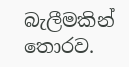බැලීමකින් තොරව.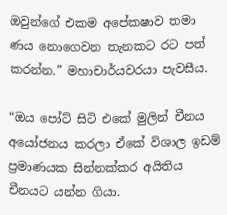ඔවුන්ගේ එකම අපේකෂාව තමා ණය නොගෙවන තැනකට රට පත් කරන්න.” මහාචාර්යවරයා පැවසීය.

“ඔය පෝට් සිටි එකේ මුලින් චීනය අයෝජනය කරලා ඒකේ විශාල ඉඩම් ප්‍රමාණයක සින්නක්කර අයිතිය චීනයට යන්න ගියා.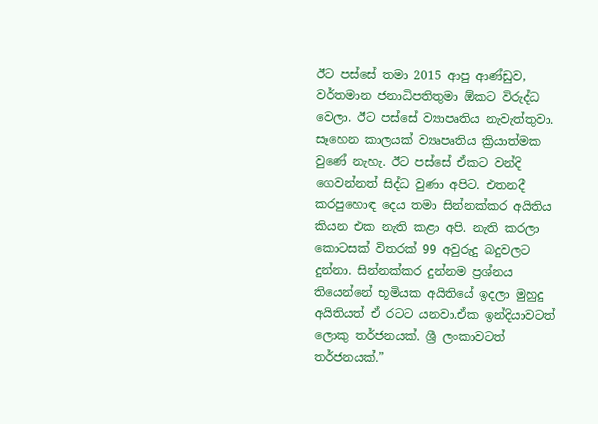ඊට පස්සේ තමා 2015 ආපු ආණ්ඩුව, වර්තමාන ජනාධිපතිතුමා ඕකට විරුද්ධ වෙලා. ඊට පස්සේ ව්‍යාපෘතිය නැවැත්තුවා. සෑහෙන කාලයක් ව්‍යෘපෘතිය ක්‍රියාත්මක වුණේ නැහැ. ඊට පස්සේ ඒකට වන්දි ගෙවන්නත් සිද්ධ වුණා අපිට. එතනදී කරපුහොඳ දෙය තමා සින්නක්කර අයිතිය කියන එක නැති කළා අපි. නැති කරලා කොටසක් විතරක් 99 අවුරුදු බදුවලට දුන්නා. සින්නක්කර දුන්නම ප්‍රශ්නය තියෙන්නේ භූමියක අයිතියේ ඉදලා මුහුදු අයිතියත් ඒ රටට යනවා.ඒක ඉන්දියාවටත් ලොකු තර්ජනයක්. ශ්‍රී ලංකාවටත් තර්ජනයක්.”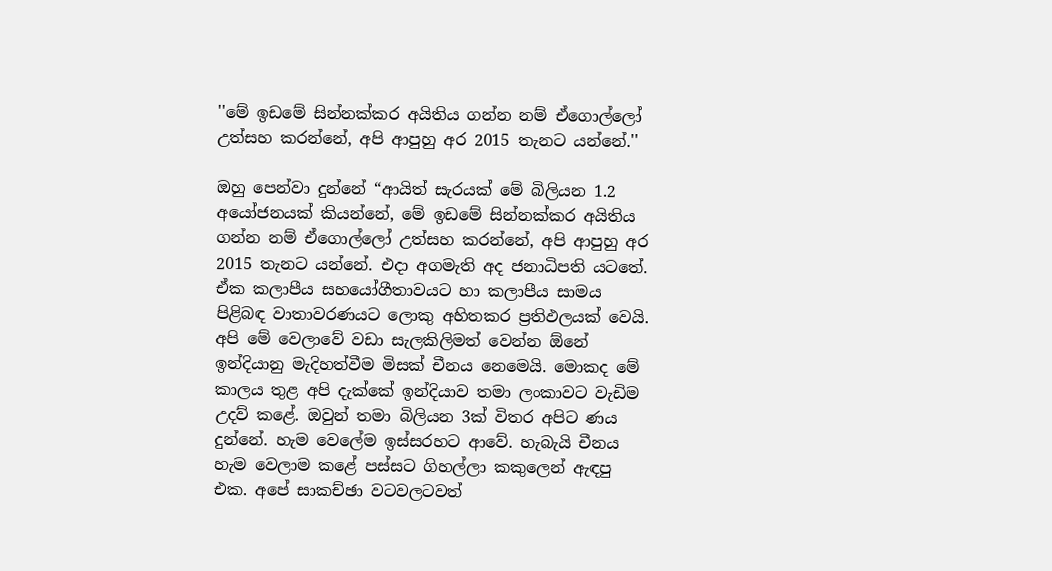''මේ ඉඩමේ සින්නක්කර අයිතිය ගන්න නම් ඒගොල්ලෝ උත්සහ කරන්නේ, අපි ආපුහු අර 2015 තැනට යන්නේ.''

ඔහු පෙන්වා දුන්නේ “ආයිත් සැරයක් මේ බිලියන 1.2 අයෝජනයක් කියන්නේ, මේ ඉඩමේ සින්නක්කර අයිතිය ගන්න නම් ඒගොල්ලෝ උත්සහ කරන්නේ, අපි ආපුහු අර 2015 තැනට යන්නේ. එදා අගමැති අද ජනාධිපති යටතේ. ඒක කලාපීය සහයෝගීතාවයට හා කලාපීය සාමය පිළිබඳ වාතාවරණයට ලොකු අහිතකර ප්‍රතිඵලයක් වෙයි. අපි මේ වෙලාවේ වඩා සැලකිලිමත් වෙන්න ඕනේ ඉන්දියානු මැදිහත්වීම මිසක් චීනය නෙමෙයි. මොකද මේ කාලය තුළ අපි දැක්කේ ඉන්දියාව තමා ලංකාවට වැඩිම උදව් කළේ. ඔවුන් තමා බිලියන 3ක් විතර අපිට ණය දුන්නේ. හැම වෙලේම ඉස්සරහට ආවේ. හැබැයි චීනය හැම වෙලාම කළේ පස්සට ගිහල්ලා කකුලෙන් ඇඳපු එක. අපේ සාකච්ඡා වටවලටවත්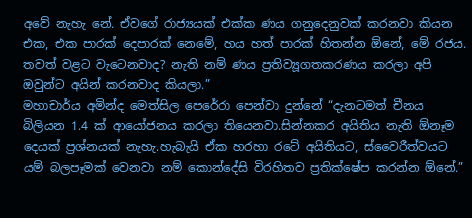අවේ නැහැ නේ. ඒවගේ රාජ්‍යයක් එක්ක ණය ගනුදෙනුවක් කරනවා කියන එක, එක පාරක් දෙපාරක් නෙමේ, හය හත් පාරක් හිතන්න ඕනේ, මේ රජය. තවත් වළට වැටෙනවාද? නැති නම් ණය ප්‍රතිව්‍යූගතකරණය කරලා අපි ඔවුන්ට අයින් කරනවාද කියලා.”
මහාචාර්ය අමින්ද මෙත්සිල පෙරේරා පෙන්වා දුන්නේ “දැනටමත් චීනය බිලියන 1.4 ක් ආයෝජනය කරලා තියෙනවා.සින්නකර අයිතිය නැති ඕනෑම දෙයක් ප්‍රශ්නයක් නැහැ.හැබැයි ඒක හරහා රටේ අයිතියට, ස්වෛරීත්වයට යම් බලපෑමක් වෙනවා නම් කොන්දේසි විරහිතව ප්‍රතික්ෂේප කරන්න ඕනේ.”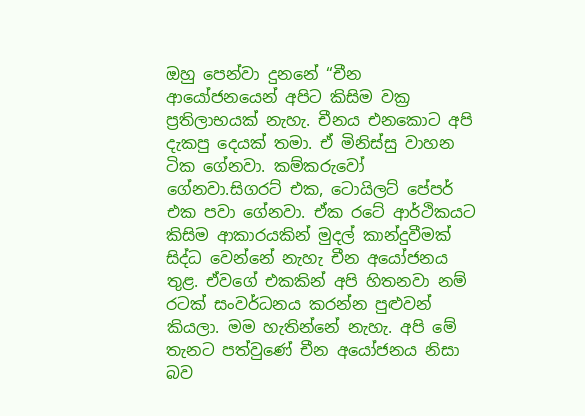ඔහු පෙන්වා දුනනේ “චීන ආයෝජනයෙන් අපිට කිසිම වක්‍ර ප්‍රතිලාභයක් නැහැ. චීනය එනකොට අපි දැකපු දෙයක් තමා. ඒ මිනිස්සු වාහන ටික ගේනවා. කම්කරුවෝ ගේනවා.සිගරට් එක, ටොයිලට් පේපර් එක පවා ගේනවා. ඒක රටේ ආර්ථිකයට කිසිම ආකාරයකින් මුදල් කාන්දුවීමක් සිද්ධ වෙන්නේ නැහැ චීන අයෝජනය තුළ. ඒවගේ එකකින් අපි හිතනවා නම් රටක් සංවර්ධනය කරන්න පුළුවන් කියලා. මම හැතින්නේ නැහැ. අපි මේ තැනට පත්වුණේ චීන අයෝජනය නිසා බව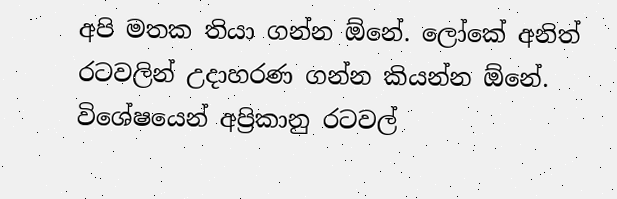අපි මතක තියා ගන්න ඕනේ. ලෝකේ අනිත් රටවලින් උදාහරණ ගන්න කියන්න ඕනේ. විශේෂයෙන් අප්‍රිකානු රටවල්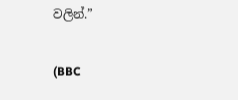වලින්.”

(BBC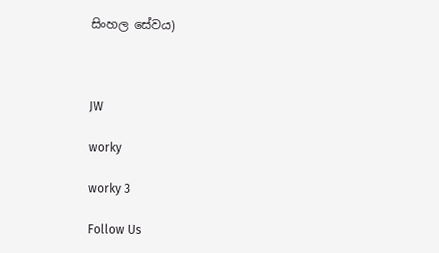සිංහල සේවය)



JW

worky

worky 3

Follow Us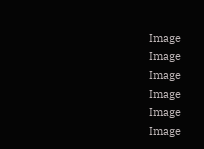Image
Image
Image
Image
Image
Image